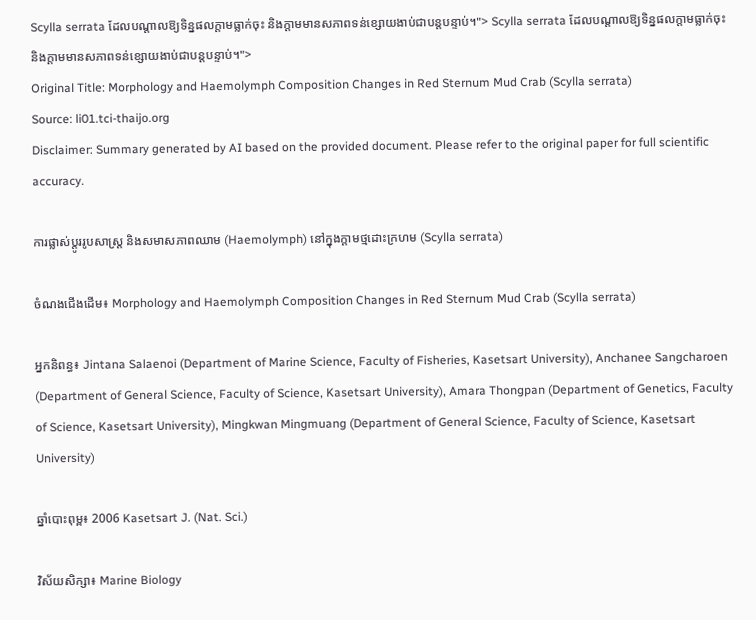Scylla serrata ដែលបណ្តាលឱ្យទិន្នផលក្តាមធ្លាក់ចុះ និងក្តាមមានសភាពទន់ខ្សោយងាប់ជាបន្តបន្ទាប់។"> Scylla serrata ដែលបណ្តាលឱ្យទិន្នផលក្តាមធ្លាក់ចុះ និងក្តាមមានសភាពទន់ខ្សោយងាប់ជាបន្តបន្ទាប់។">
Original Title: Morphology and Haemolymph Composition Changes in Red Sternum Mud Crab (Scylla serrata)
Source: li01.tci-thaijo.org
Disclaimer: Summary generated by AI based on the provided document. Please refer to the original paper for full scientific accuracy.

ការផ្លាស់ប្តូររូបសាស្ត្រ និងសមាសភាពឈាម (Haemolymph) នៅក្នុងក្តាមថ្មដោះក្រហម (Scylla serrata)

ចំណងជើងដើម៖ Morphology and Haemolymph Composition Changes in Red Sternum Mud Crab (Scylla serrata)

អ្នកនិពន្ធ៖ Jintana Salaenoi (Department of Marine Science, Faculty of Fisheries, Kasetsart University), Anchanee Sangcharoen (Department of General Science, Faculty of Science, Kasetsart University), Amara Thongpan (Department of Genetics, Faculty of Science, Kasetsart University), Mingkwan Mingmuang (Department of General Science, Faculty of Science, Kasetsart University)

ឆ្នាំបោះពុម្ព៖ 2006 Kasetsart J. (Nat. Sci.)

វិស័យសិក្សា៖ Marine Biology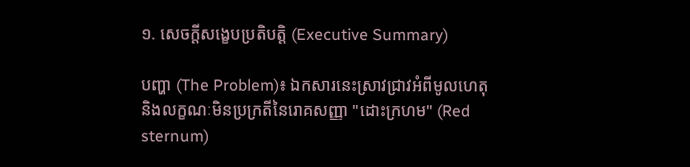១. សេចក្តីសង្ខេបប្រតិបត្តិ (Executive Summary)

បញ្ហា (The Problem)៖ ឯកសារនេះស្រាវជ្រាវអំពីមូលហេតុ និងលក្ខណៈមិនប្រក្រតីនៃរោគសញ្ញា "ដោះក្រហម" (Red sternum)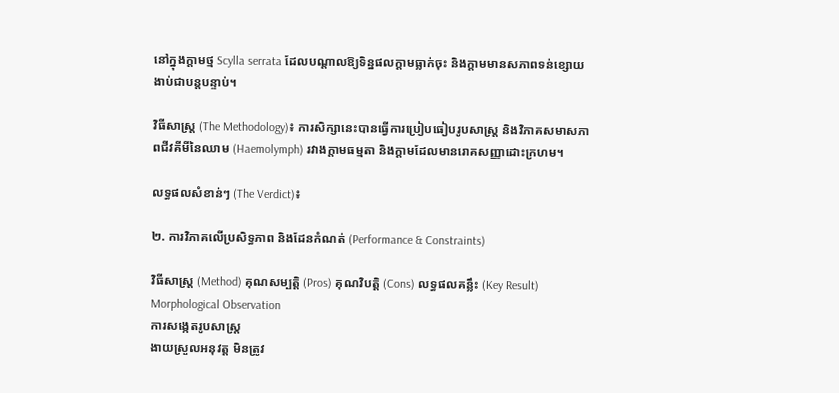នៅក្នុងក្តាមថ្ម Scylla serrata ដែលបណ្តាលឱ្យទិន្នផលក្តាមធ្លាក់ចុះ និងក្តាមមានសភាពទន់ខ្សោយងាប់ជាបន្តបន្ទាប់។

វិធីសាស្ត្រ (The Methodology)៖ ការសិក្សានេះបានធ្វើការប្រៀបធៀបរូបសាស្ត្រ និងវិភាគសមាសភាពជីវគីមីនៃឈាម (Haemolymph) រវាងក្តាមធម្មតា និងក្តាមដែលមានរោគសញ្ញាដោះក្រហម។

លទ្ធផលសំខាន់ៗ (The Verdict)៖

២. ការវិភាគលើប្រសិទ្ធភាព និងដែនកំណត់ (Performance & Constraints)

វិធីសាស្ត្រ (Method) គុណសម្បត្តិ (Pros) គុណវិបត្តិ (Cons) លទ្ធផលគន្លឹះ (Key Result)
Morphological Observation
ការសង្កេតរូបសាស្ត្រ
ងាយស្រួលអនុវត្ត មិនត្រូវ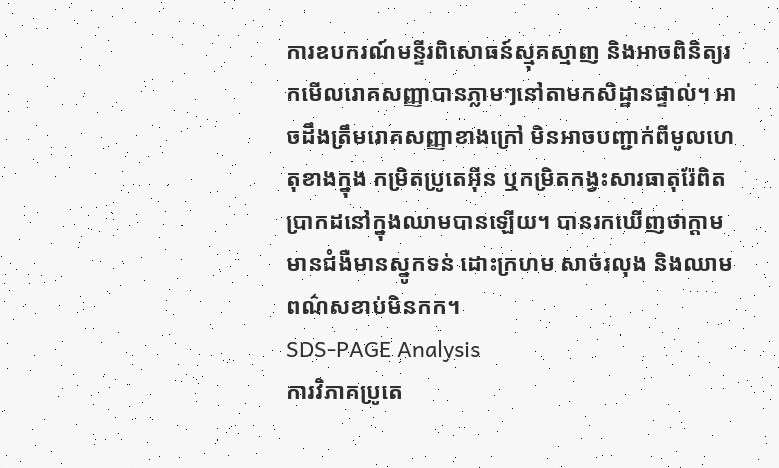ការឧបករណ៍មន្ទីរពិសោធន៍ស្មុគស្មាញ និងអាចពិនិត្យរកមើលរោគសញ្ញាបានភ្លាមៗនៅតាមកសិដ្ឋានផ្ទាល់។ អាចដឹងត្រឹមរោគសញ្ញាខាងក្រៅ មិនអាចបញ្ជាក់ពីមូលហេតុខាងក្នុង កម្រិតប្រូតេអ៊ីន ឬកម្រិតកង្វះសារធាតុរ៉ែពិតប្រាកដនៅក្នុងឈាមបានឡើយ។ បានរកឃើញថាក្តាមមានជំងឺមានស្នូកទន់ ដោះក្រហម សាច់រលុង និងឈាមពណ៌សខាប់មិនកក។
SDS-PAGE Analysis
ការវិភាគប្រូតេ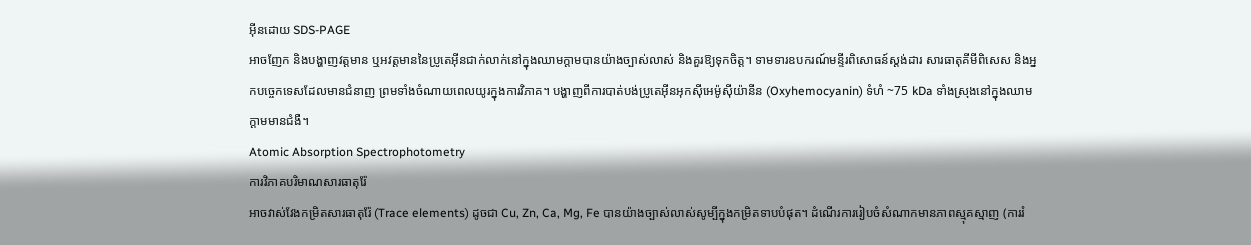អ៊ីនដោយ SDS-PAGE
អាចញែក និងបង្ហាញវត្តមាន ឬអវត្តមាននៃប្រូតេអ៊ីនជាក់លាក់នៅក្នុងឈាមក្តាមបានយ៉ាងច្បាស់លាស់ និងគួរឱ្យទុកចិត្ត។ ទាមទារឧបករណ៍មន្ទីរពិសោធន៍ស្តង់ដារ សារធាតុគីមីពិសេស និងអ្នកបច្ចេកទេសដែលមានជំនាញ ព្រមទាំងចំណាយពេលយូរក្នុងការវិភាគ។ បង្ហាញពីការបាត់បង់ប្រូតេអ៊ីនអុកស៊ីអេម៉ូស៊ីយ៉ានីន (Oxyhemocyanin) ទំហំ ~75 kDa ទាំងស្រុងនៅក្នុងឈាមក្តាមមានជំងឺ។
Atomic Absorption Spectrophotometry
ការវិភាគបរិមាណសារធាតុរ៉ែ
អាចវាស់វែងកម្រិតសារធាតុរ៉ែ (Trace elements) ដូចជា Cu, Zn, Ca, Mg, Fe បានយ៉ាងច្បាស់លាស់សូម្បីក្នុងកម្រិតទាបបំផុត។ ដំណើរការរៀបចំសំណាកមានភាពស្មុគស្មាញ (ការរំ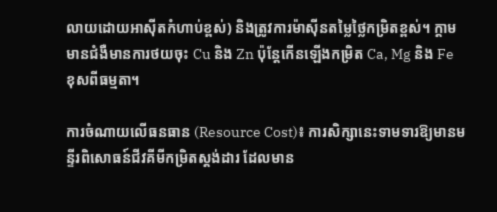លាយដោយអាស៊ីតកំហាប់ខ្ពស់) និងត្រូវការម៉ាស៊ីនតម្លៃថ្លៃកម្រិតខ្ពស់។ ក្តាមមានជំងឺមានការថយចុះ Cu និង Zn ប៉ុន្តែកើនឡើងកម្រិត Ca, Mg និង Fe ខុសពីធម្មតា។

ការចំណាយលើធនធាន (Resource Cost)៖ ការសិក្សានេះទាមទារឱ្យមានមន្ទីរពិសោធន៍ជីវគីមីកម្រិតស្តង់ដារ ដែលមាន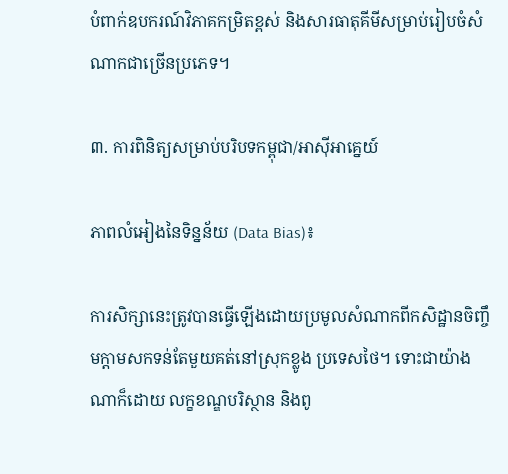បំពាក់ឧបករណ៍វិភាគកម្រិតខ្ពស់ និងសារធាតុគីមីសម្រាប់រៀបចំសំណាកជាច្រើនប្រភេទ។

៣. ការពិនិត្យសម្រាប់បរិបទកម្ពុជា/អាស៊ីអាគ្នេយ៍

ភាពលំអៀងនៃទិន្នន័យ (Data Bias)៖

ការសិក្សានេះត្រូវបានធ្វើឡើងដោយប្រមូលសំណាកពីកសិដ្ឋានចិញ្ចឹមក្តាមសកទន់តែមួយគត់នៅស្រុកខ្លូង ប្រទេសថៃ។ ទោះជាយ៉ាងណាក៏ដោយ លក្ខខណ្ឌបរិស្ថាន និងពូ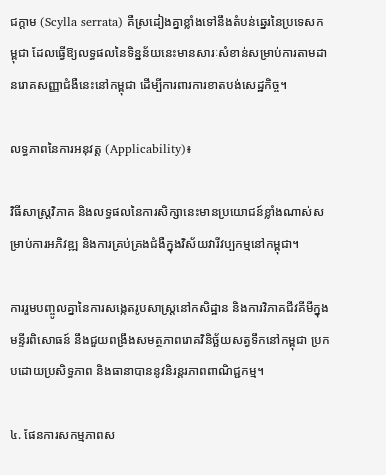ជក្តាម (Scylla serrata) គឺស្រដៀងគ្នាខ្លាំងទៅនឹងតំបន់ឆ្នេរនៃប្រទេសកម្ពុជា ដែលធ្វើឱ្យលទ្ធផលនៃទិន្នន័យនេះមានសារៈសំខាន់សម្រាប់ការតាមដានរោគសញ្ញាជំងឺនេះនៅកម្ពុជា ដើម្បីការពារការខាតបង់សេដ្ឋកិច្ច។

លទ្ធភាពនៃការអនុវត្ត (Applicability)៖

វិធីសាស្ត្រវិភាគ និងលទ្ធផលនៃការសិក្សានេះមានប្រយោជន៍ខ្លាំងណាស់សម្រាប់ការអភិវឌ្ឍ និងការគ្រប់គ្រងជំងឺក្នុងវិស័យវារីវប្បកម្មនៅកម្ពុជា។

ការរួមបញ្ចូលគ្នានៃការសង្កេតរូបសាស្ត្រនៅកសិដ្ឋាន និងការវិភាគជីវគីមីក្នុងមន្ទីរពិសោធន៍ នឹងជួយពង្រឹងសមត្ថភាពរោគវិនិច្ឆ័យសត្វទឹកនៅកម្ពុជា ប្រកបដោយប្រសិទ្ធភាព និងធានាបាននូវនិរន្តរភាពពាណិជ្ជកម្ម។

៤. ផែនការសកម្មភាពស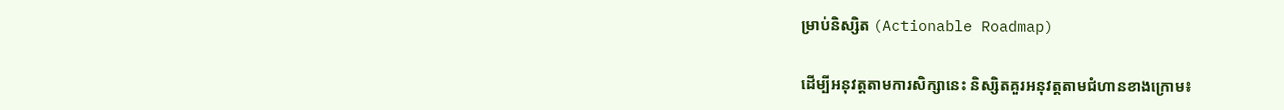ម្រាប់និស្សិត (Actionable Roadmap)

ដើម្បីអនុវត្តតាមការសិក្សានេះ និស្សិតគួរអនុវត្តតាមជំហានខាងក្រោម៖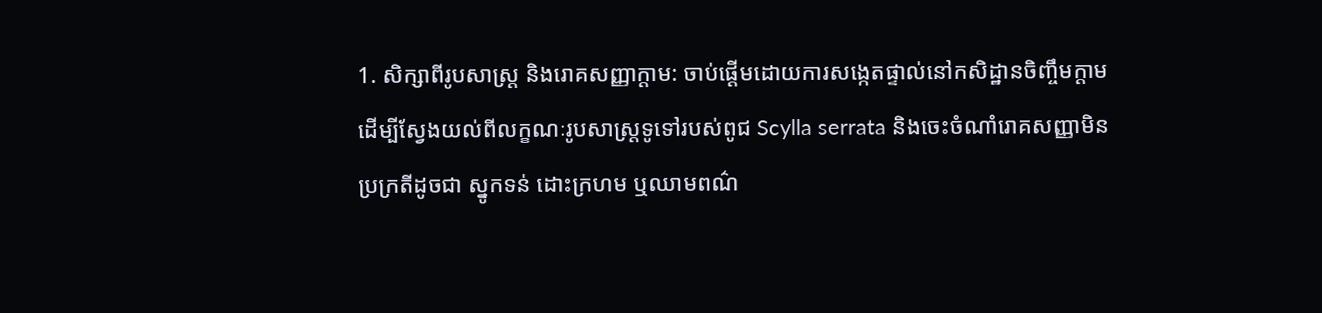1. សិក្សាពីរូបសាស្ត្រ និងរោគសញ្ញាក្តាម: ចាប់ផ្តើមដោយការសង្កេតផ្ទាល់នៅកសិដ្ឋានចិញ្ចឹមក្តាម ដើម្បីស្វែងយល់ពីលក្ខណៈរូបសាស្ត្រទូទៅរបស់ពូជ Scylla serrata និងចេះចំណាំរោគសញ្ញាមិនប្រក្រតីដូចជា ស្នូកទន់ ដោះក្រហម ឬឈាមពណ៌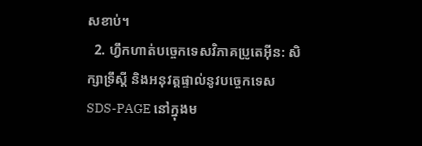សខាប់។
  2. ហ្វឹកហាត់បច្ចេកទេសវិភាគប្រូតេអ៊ីន: សិក្សាទ្រឹស្តី និងអនុវត្តផ្ទាល់នូវបច្ចេកទេស SDS-PAGE នៅក្នុងម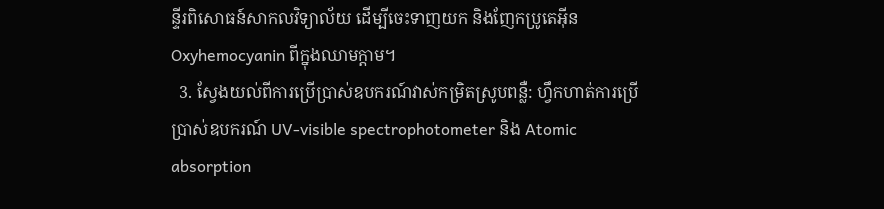ន្ទីរពិសោធន៍សាកលវិទ្យាល័យ ដើម្បីចេះទាញយក និងញែកប្រូតេអ៊ីន Oxyhemocyanin ពីក្នុងឈាមក្តាម។
  3. ស្វែងយល់ពីការប្រើប្រាស់ឧបករណ៍វាស់កម្រិតស្រូបពន្លឺ: ហ្វឹកហាត់ការប្រើប្រាស់ឧបករណ៍ UV-visible spectrophotometer និង Atomic absorption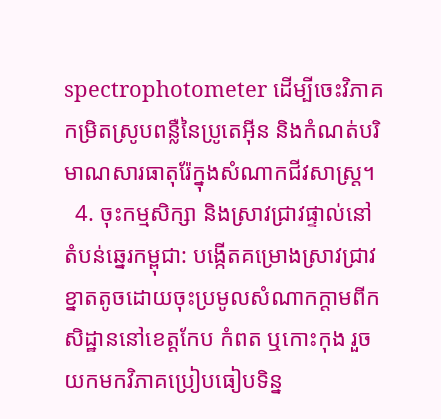spectrophotometer ដើម្បីចេះវិភាគកម្រិតស្រូបពន្លឺនៃប្រូតេអ៊ីន និងកំណត់បរិមាណសារធាតុរ៉ែក្នុងសំណាកជីវសាស្ត្រ។
  4. ចុះកម្មសិក្សា និងស្រាវជ្រាវផ្ទាល់នៅតំបន់ឆ្នេរកម្ពុជា: បង្កើតគម្រោងស្រាវជ្រាវខ្នាតតូចដោយចុះប្រមូលសំណាកក្តាមពីកសិដ្ឋាននៅខេត្តកែប កំពត ឬកោះកុង រួចយកមកវិភាគប្រៀបធៀបទិន្ន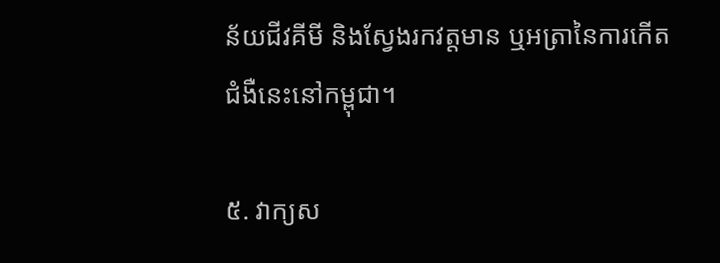ន័យជីវគីមី និងស្វែងរកវត្តមាន ឬអត្រានៃការកើតជំងឺនេះនៅកម្ពុជា។

៥. វាក្យស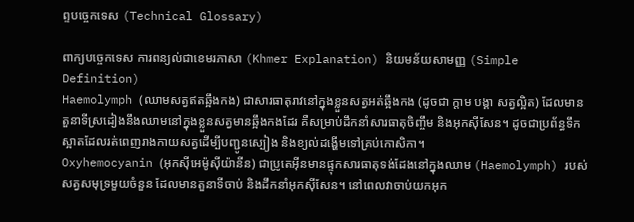ព្ទបច្ចេកទេស (Technical Glossary)

ពាក្យបច្ចេកទេស ការពន្យល់ជាខេមរភាសា (Khmer Explanation) និយមន័យសាមញ្ញ (Simple Definition)
Haemolymph (ឈាមសត្វឥតឆ្អឹងកង) ជាសារធាតុរាវនៅក្នុងខ្លួនសត្វអត់ឆ្អឹងកង (ដូចជា ក្តាម បង្គា សត្វល្អិត) ដែលមានតួនាទីស្រដៀងនឹងឈាមនៅក្នុងខ្លួនសត្វមានឆ្អឹងកងដែរ គឺសម្រាប់ដឹកនាំសារធាតុចិញ្ចឹម និងអុកស៊ីសែន។ ដូចជាប្រព័ន្ធទឹកស្អាតដែលរត់ពេញរាងកាយសត្វដើម្បីបញ្ជូនស្បៀង និងខ្យល់ដង្ហើមទៅគ្រប់កោសិកា។
Oxyhemocyanin (អុកស៊ីអេម៉ូស៊ីយ៉ានីន) ជាប្រូតេអ៊ីនមានផ្ទុកសារធាតុទង់ដែងនៅក្នុងឈាម (Haemolymph) របស់សត្វសមុទ្រមួយចំនួន ដែលមានតួនាទីចាប់ និងដឹកនាំអុកស៊ីសែន។ នៅពេលវាចាប់យកអុក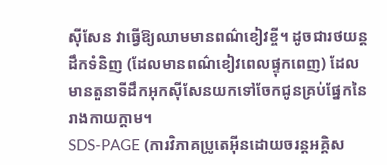ស៊ីសែន វាធ្វើឱ្យឈាមមានពណ៌ខៀវខ្ចី។ ដូចជារថយន្តដឹកទំនិញ (ដែលមានពណ៌ខៀវពេលផ្ទុកពេញ) ដែលមានតួនាទីដឹកអុកស៊ីសែនយកទៅចែកជូនគ្រប់ផ្នែកនៃរាងកាយក្តាម។
SDS-PAGE (ការវិភាគប្រូតេអ៊ីនដោយចរន្តអគ្គិស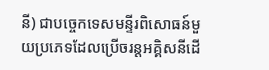នី) ជាបច្ចេកទេសមន្ទីរពិសោធន៍មួយប្រភេទដែលប្រើចរន្តអគ្គិសនីដើ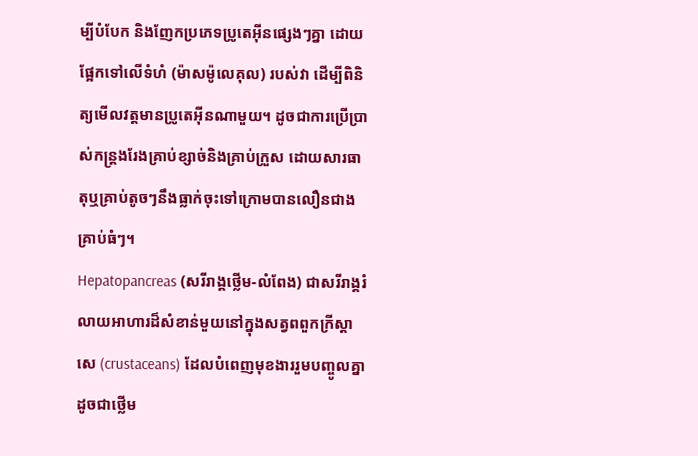ម្បីបំបែក និងញែកប្រភេទប្រូតេអ៊ីនផ្សេងៗគ្នា ដោយផ្អែកទៅលើទំហំ (ម៉ាសម៉ូលេគុល) របស់វា ដើម្បីពិនិត្យមើលវត្តមានប្រូតេអ៊ីនណាមួយ។ ដូចជាការប្រើប្រាស់កន្ត្រងរែងគ្រាប់ខ្សាច់និងគ្រាប់ក្រួស ដោយសារធាតុឬគ្រាប់តូចៗនឹងធ្លាក់ចុះទៅក្រោមបានលឿនជាងគ្រាប់ធំៗ។
Hepatopancreas (សរីរាង្គថ្លើម-លំពែង) ជាសរីរាង្គរំលាយអាហារដ៏សំខាន់មួយនៅក្នុងសត្វពពួកក្រីស្តាសេ (crustaceans) ដែលបំពេញមុខងាររួមបញ្ចូលគ្នាដូចជាថ្លើម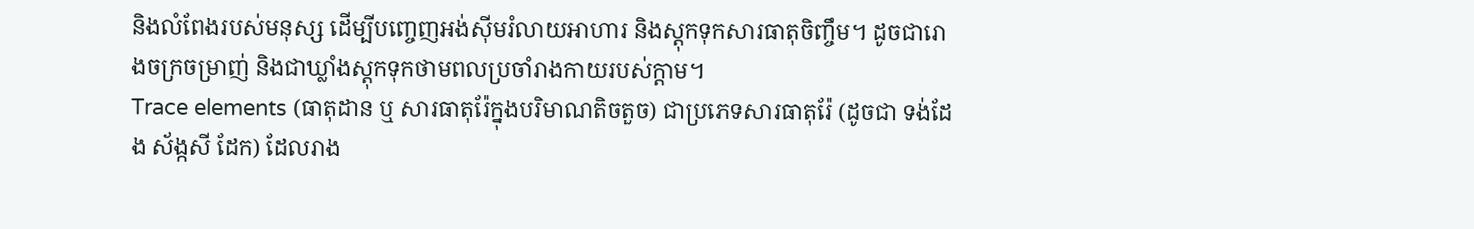និងលំពែងរបស់មនុស្ស ដើម្បីបញ្ចេញអង់ស៊ីមរំលាយអាហារ និងស្តុកទុកសារធាតុចិញ្ចឹម។ ដូចជារោងចក្រចម្រាញ់ និងជាឃ្លាំងស្តុកទុកថាមពលប្រចាំរាងកាយរបស់ក្តាម។
Trace elements (ធាតុដាន ឬ សារធាតុរ៉ែក្នុងបរិមាណតិចតួច) ជាប្រភេទសារធាតុរ៉ែ (ដូចជា ទង់ដែង ស័ង្កសី ដែក) ដែលរាង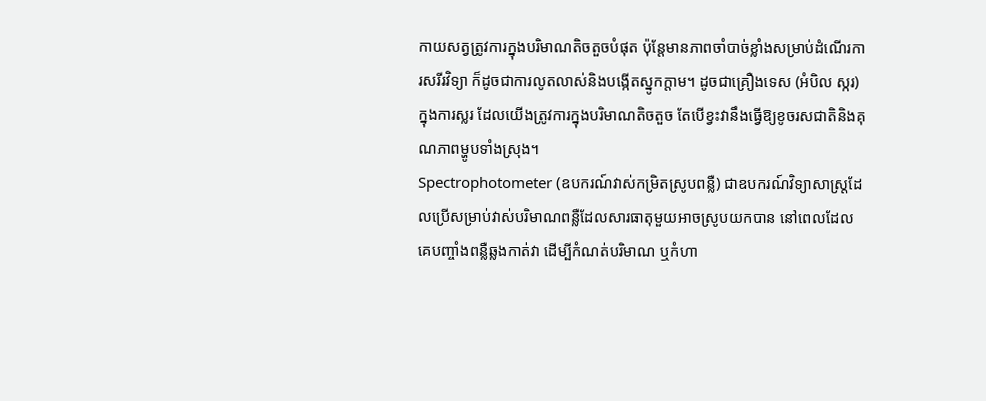កាយសត្វត្រូវការក្នុងបរិមាណតិចតួចបំផុត ប៉ុន្តែមានភាពចាំបាច់ខ្លាំងសម្រាប់ដំណើរការសរីរវិទ្យា ក៏ដូចជាការលូតលាស់និងបង្កើតស្នូកក្តាម។ ដូចជាគ្រឿងទេស (អំបិល ស្ករ) ក្នុងការស្លរ ដែលយើងត្រូវការក្នុងបរិមាណតិចតួច តែបើខ្វះវានឹងធ្វើឱ្យខូចរសជាតិនិងគុណភាពម្ហូបទាំងស្រុង។
Spectrophotometer (ឧបករណ៍វាស់កម្រិតស្រូបពន្លឺ) ជាឧបករណ៍វិទ្យាសាស្ត្រដែលប្រើសម្រាប់វាស់បរិមាណពន្លឺដែលសារធាតុមួយអាចស្រូបយកបាន នៅពេលដែលគេបញ្ចាំងពន្លឺឆ្លងកាត់វា ដើម្បីកំណត់បរិមាណ ឬកំហា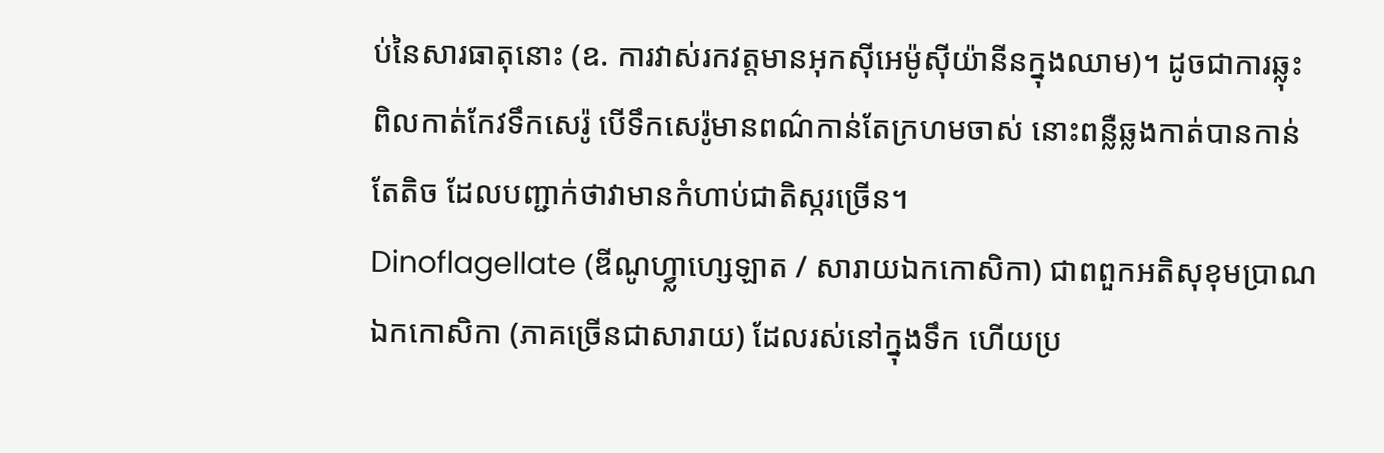ប់នៃសារធាតុនោះ (ឧ. ការវាស់រកវត្តមានអុកស៊ីអេម៉ូស៊ីយ៉ានីនក្នុងឈាម)។ ដូចជាការឆ្លុះពិលកាត់កែវទឹកសេរ៉ូ បើទឹកសេរ៉ូមានពណ៌កាន់តែក្រហមចាស់ នោះពន្លឺឆ្លងកាត់បានកាន់តែតិច ដែលបញ្ជាក់ថាវាមានកំហាប់ជាតិស្ករច្រើន។
Dinoflagellate (ឌីណូហ្វ្លាហ្សេឡាត / សារាយឯកកោសិកា) ជាពពួកអតិសុខុមប្រាណឯកកោសិកា (ភាគច្រើនជាសារាយ) ដែលរស់នៅក្នុងទឹក ហើយប្រ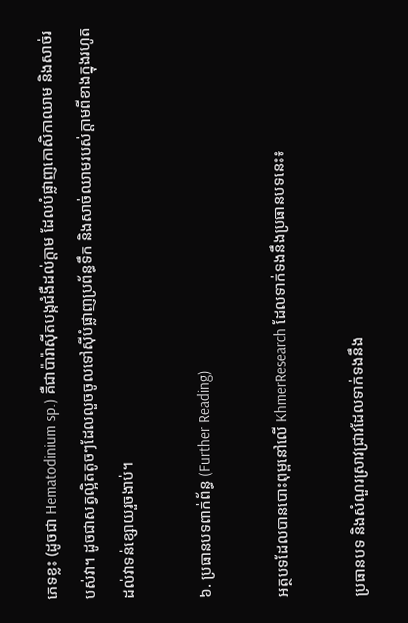ភេទខ្លះ (ដូចជា Hematodinium sp.) គឺជាប៉ារ៉ាស៊ីតបង្កជំងឺដល់ក្តាម ដែលបំផ្លាញកោសិកាឈាម និងសាច់របស់វា។ ដូចជាសត្វល្អិតតូចៗដែលលួចចូលទៅស៊ីបំផ្លាញប្រព័ន្ធទឹក និងសាច់ឈាមរបស់ក្តាមពីខាងក្នុងរហូតដល់វាទន់ខ្សោយរួចងាប់។

៦. ប្រធានបទពាក់ព័ន្ធ (Further Reading)

អត្ថបទដែលបានបោះពុម្ពនៅលើ KhmerResearch ដែលទាក់ទងនឹងប្រធានបទនេះ៖

ប្រធានបទ និងសំណួរស្រាវជ្រាវដែលទាក់ទងនឹង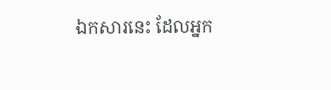ឯកសារនេះ ដែលអ្នក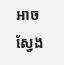អាចស្វែង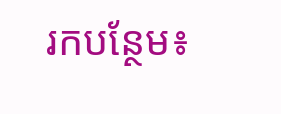រកបន្ថែម៖